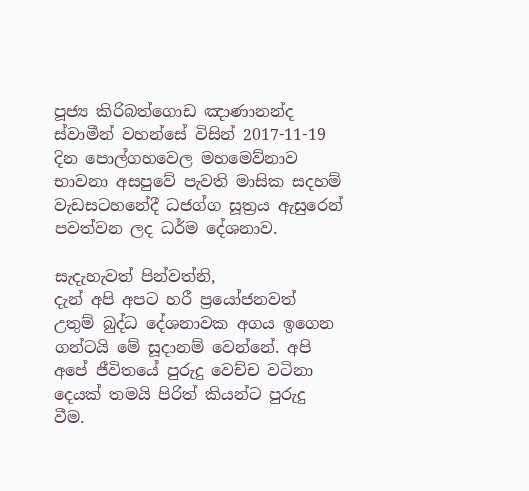පූජ්‍ය කිරිබත්ගොඩ ඤාණානන්ද ස්වාමීන් වහන්සේ විසින් 2017-11-19 දින පොල්ගහවෙල මහමෙව්නාව භාවනා අසපුවේ පැවති මාසික සදහම් වැඩසටහනේදී ධජග්ග සූත්‍රය ඇසුරෙන් පවත්වන ලද ධර්ම දේශනාව.

සැදැහැවත් පින්වත්නි,
දැන් අපි අපට හරී ප්‍රයෝජනවත් උතුම් බුද්ධ දේශනාවක අගය ඉගෙන ගන්ටයි මේ සූදානම් වෙන්නේ. අපි අපේ ජීවිතයේ පුරුදු වෙච්ච වටිනා දෙයක් තමයි පිරිත් කියන්ට පුරුදු වීම.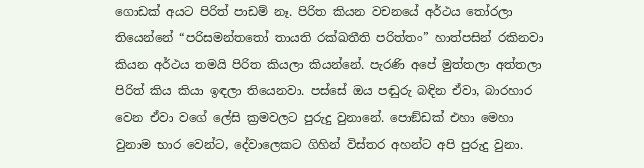ගොඩක් අයට පිරිත් පාඩම් නෑ. පිරිත කියන වචනයේ අර්ථය තෝරලා තියෙන්නේ “පරිසමන්තතෝ තායති රක්ඛතීති පරිත්තං” හාත්පසින් රකිනවා කියන අර්ථය තමයි පිරිත කියලා කියන්නේ. පැරණි අපේ මුත්තලා අත්තලා පිරිත් කිය කියා ඉඳලා තියෙනවා. පස්සේ ඔය පඬුරු බඳින ඒවා, බාරහාර වෙන ඒවා වගේ ලේසි ක්‍රමවලට පුරුදු වුනානේ. පොඞ්ඩක් එහා මෙහා වුනාම භාර වෙන්ට, දේවාලෙකට ගිහින් විස්තර අහන්ට අපි පුරුදු වුනා.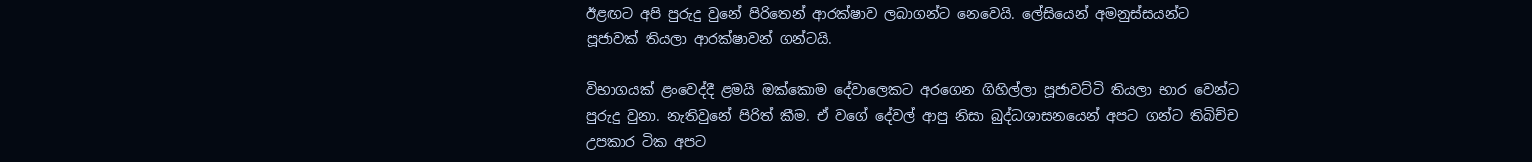ඊළඟට අපි පුරුදු වුනේ පිරිතෙන් ආරක්ෂාව ලබාගන්ට නෙවෙයි. ලේසියෙන් අමනුස්සයන්ට පූජාවක් තියලා ආරක්ෂාවන් ගන්ටයි.

විභාගයක් ළංවෙද්දී ළමයි ඔක්කොම දේවාලෙකට අරගෙන ගිහිල්ලා පූජාවට්ටි තියලා භාර වෙන්ට පුරුදු වුනා. නැතිවුනේ පිරිත් කීම. ඒ වගේ දේවල් ආපු නිසා බුද්ධශාසනයෙන් අපට ගන්ට තිබිච්ච උපකාර ටික අපට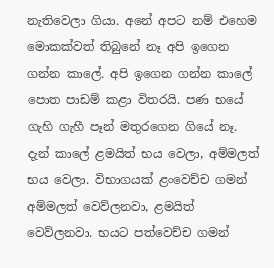නැතිවෙලා ගියා. අනේ අපට නම් එහෙම මොකක්වත් තිබුනේ නෑ අපි ඉගෙන ගන්න කාලේ. අපි ඉගෙන ගන්න කාලේ පොත පාඩම් කළා විතරයි. පණ භයේ ගැහි ගැහී පෑන් මතුරගෙන ගියේ නෑ. දැන් කාලේ ළමයිත් භය වෙලා, අම්මලත් භය වෙලා. විභාගයක් ළංවෙච්ච ගමන් අම්මලත් වෙව්ලනවා, ළමයිත් වෙව්ලනවා. භයට පත්වෙච්ච ගමන්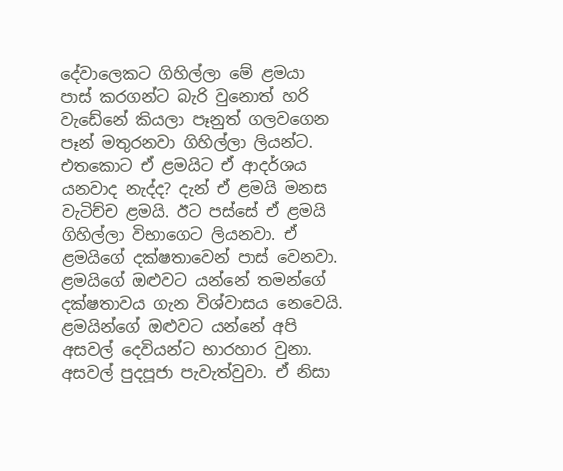දේවාලෙකට ගිහිල්ලා මේ ළමයා පාස් කරගන්ට බැරි වුනොත් හරි වැඩේනේ කියලා පෑනුත් ගලවගෙන පෑන් මතුරනවා ගිහිල්ලා ලියන්ට. එතකොට ඒ ළමයිට ඒ ආදර්ශය යනවාද නැද්ද? දැන් ඒ ළමයි මනස වැටිච්ච ළමයි. ඊට පස්සේ ඒ ළමයි ගිහිල්ලා විභාගෙට ලියනවා. ඒ ළමයිගේ දක්ෂතාවෙන් පාස් වෙනවා. ළමයිගේ ඔළුවට යන්නේ තමන්ගේ දක්ෂතාවය ගැන විශ්වාසය නෙවෙයි. ළමයින්ගේ ඔළුවට යන්නේ අපි අසවල් දෙවියන්ට භාරහාර වුනා. අසවල් පුදපූජා පැවැත්වුවා. ඒ නිසා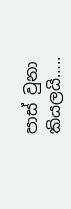පාස් වුනා කියලයි…..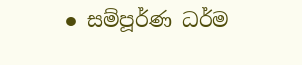● සම්පූර්ණ ධර්ම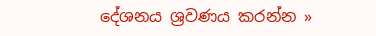දේශනය ශ්‍රවණය කරන්න »